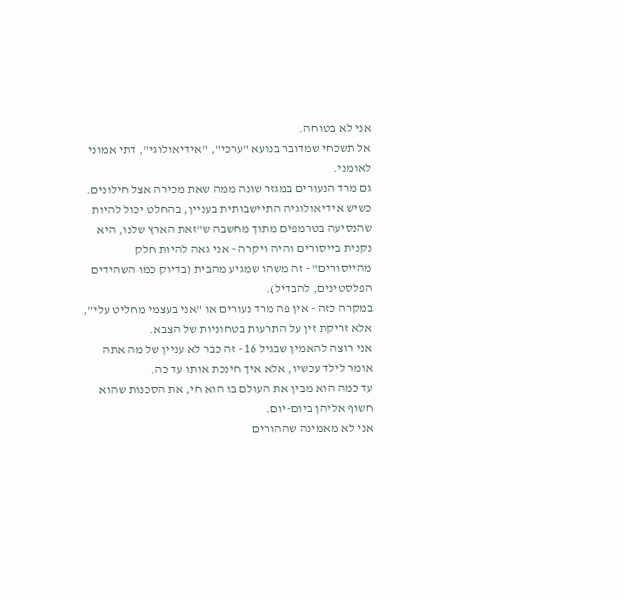אני לא בטוחה.
אל תשכחי שמדובר בנועא "ערכי", "אידיאולוגי", דתי אמוני לאומני.
גם מרד הנעורים במגזר שונה ממה שאת מכירה אצל חילונים.
כשיש אידיאולוגיה התיישבותית בעניין, בהחלט יכול להיות שהנסיעה בטרמפים מתוך מחשבה ש"זאת הארץ שלנו, היא נקנית בייסורים והיה ויקרה - אני גאה להיות חלק מהייסורים" - זה משהו שמגיע מהבית (בדיוק כמו השהידים הפלסטינים, להבדיל).
במקרה כזה - אין פה מרד נעורים או "אני בעצמי מחליט עלי", אלא זריקת זין על התרעות בטחוניות של הצבא.
אני רוצה להאמין שבגיל 16 - זה כבר לא עניין של מה אתה אומר לילד עכשיו, אלא איך חינכת אותו עד כה.
עד כמה הוא מבין את העולם בו הוא חי, את הסכנות שהוא חשוף אליהן ביום-יום.
אני לא מאמינה שההורים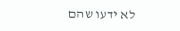לא ידעו שהם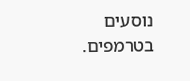נוסעים בטרמפים.